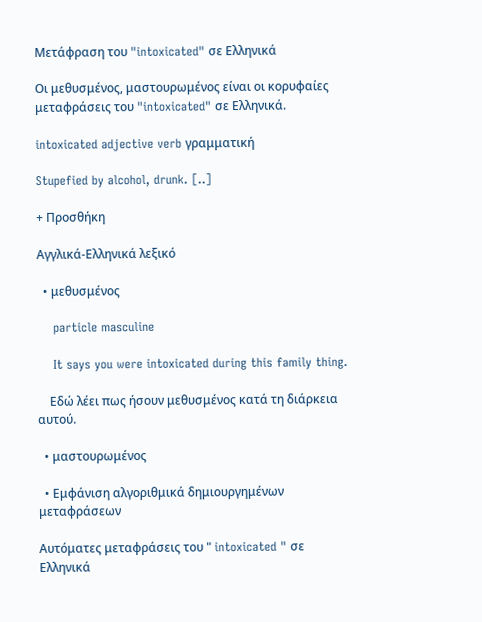Μετάφραση του "intoxicated" σε Ελληνικά

Οι μεθυσμένος, μαστουρωμένος είναι οι κορυφαίες μεταφράσεις του "intoxicated" σε Ελληνικά.

intoxicated adjective verb γραμματική

Stupefied by alcohol, drunk. [..]

+ Προσθήκη

Αγγλικά-Ελληνικά λεξικό

  • μεθυσμένος

    particle masculine

    It says you were intoxicated during this family thing.

    Εδώ λέει πως ήσουν μεθυσμένος κατά τη διάρκεια αυτού.

  • μαστουρωμένος

  • Εμφάνιση αλγοριθμικά δημιουργημένων μεταφράσεων

Αυτόματες μεταφράσεις του " intoxicated " σε Ελληνικά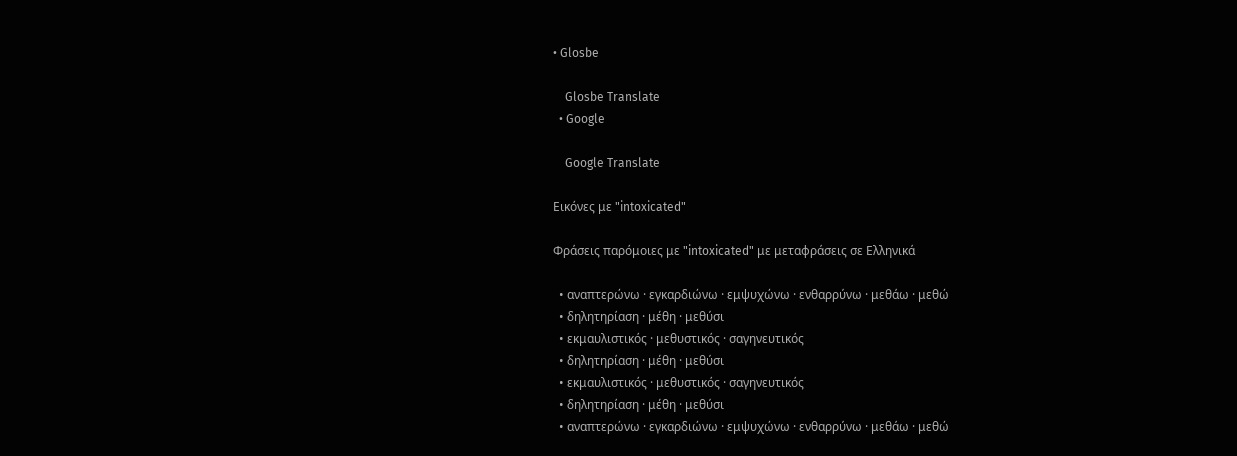• Glosbe

    Glosbe Translate
  • Google

    Google Translate

Εικόνες με "intoxicated"

Φράσεις παρόμοιες με "intoxicated" με μεταφράσεις σε Ελληνικά

  • αναπτερώνω · εγκαρδιώνω · εμψυχώνω · ενθαρρύνω · μεθάω · μεθώ
  • δηλητηρίαση · μέθη · μεθύσι
  • εκμαυλιστικός · μεθυστικός · σαγηνευτικός
  • δηλητηρίαση · μέθη · μεθύσι
  • εκμαυλιστικός · μεθυστικός · σαγηνευτικός
  • δηλητηρίαση · μέθη · μεθύσι
  • αναπτερώνω · εγκαρδιώνω · εμψυχώνω · ενθαρρύνω · μεθάω · μεθώ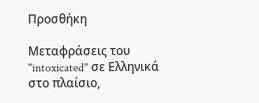Προσθήκη

Μεταφράσεις του "intoxicated" σε Ελληνικά στο πλαίσιο,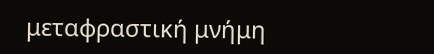μεταφραστική μνήμη